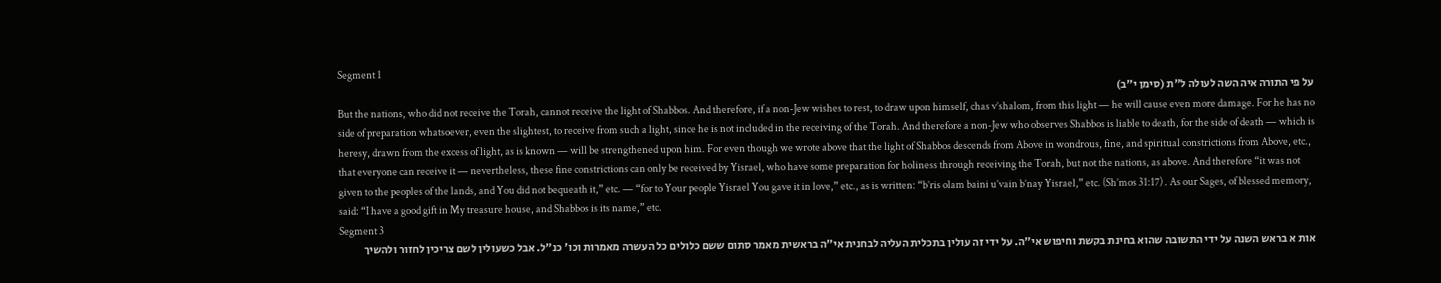Segment 1
על פי התורה איה השה לעולה ל"ת (סימן י"ב)
But the nations, who did not receive the Torah, cannot receive the light of Shabbos. And therefore, if a non-Jew wishes to rest, to draw upon himself, chas v’shalom, from this light — he will cause even more damage. For he has no side of preparation whatsoever, even the slightest, to receive from such a light, since he is not included in the receiving of the Torah. And therefore a non-Jew who observes Shabbos is liable to death, for the side of death — which is heresy, drawn from the excess of light, as is known — will be strengthened upon him. For even though we wrote above that the light of Shabbos descends from Above in wondrous, fine, and spiritual constrictions from Above, etc., that everyone can receive it — nevertheless, these fine constrictions can only be received by Yisrael, who have some preparation for holiness through receiving the Torah, but not the nations, as above. And therefore “it was not given to the peoples of the lands, and You did not bequeath it,” etc. — “for to Your people Yisrael You gave it in love,” etc., as is written: “b’ris olam baini u’vain b’nay Yisrael,” etc. (Sh’mos 31:17) . As our Sages, of blessed memory, said: “I have a good gift in My treasure house, and Shabbos is its name,” etc.
Segment 3
אות א בראש השנה על ידי התשובה שהוא בחינת בקשת וחיפוש אי"ה. על ידי זה עולין בתכלית העליה לבחנית אי"ה בראשית מאמר סתום ששם כלולים כל העשרה מאמרות וכו' כנ"ל. אבל כשעולין לשם צריכין לחזור ולהשיך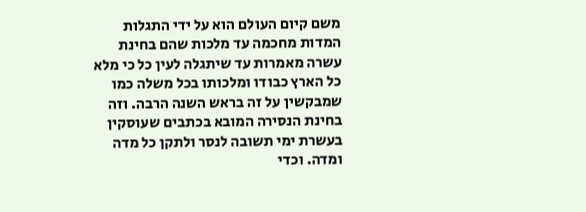משם קיום העולם הוא על ידי התגלות המדות מחכמה עד מלכות שהם בחינת עשרה מאמרות עד שיתגלה לעין כל כי מלא כל הארץ כבודו ומלכותו בכל משלה כמו שמבקשין על זה בראש השנה הרבה. וזה בחינת הנסירה המובא בכתבים שעוסקין בעשרת ימי תשובה לנסר ולתקן כל מדה ומדה. וכדי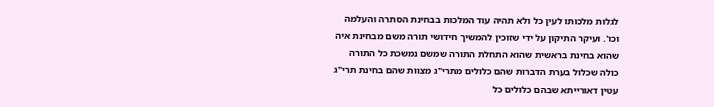לגלות מלכותו לעין כל ולא תהיה עוד המלכות בבחינת הסתרה והעלמה וכו'. ועיקר התיקון על ידי שזוכין להמשיך חידושי תורה משם מבחינת איה שהוא בחינת בראשית שהוא התחלת התורה שמשם נמשכת כל התורה כולה שכלול בערת הדברות שהם כלולים מתרי"ג מצוות שהם בחינת תרי"ג עטין דאורייתא שבהם כלולים כל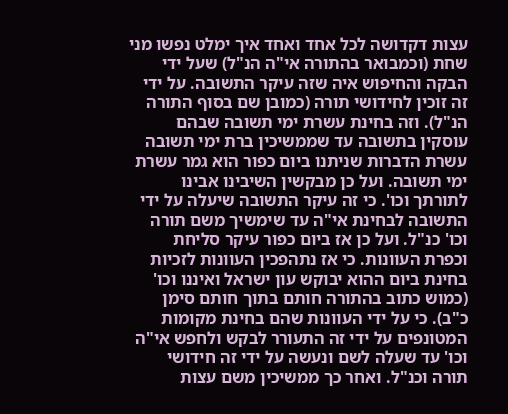עצות דקדושה לכל אחד ואחד איך ימלט נפשו מני שחת (וכמבואר בהתורה אי"ה הנ"ל) שעל ידי הבקה והחיפוש איה שזה עיקר התשובה. על ידי זה זוכין לחידושי תורה (כמובן שם בסוף התורה הנ"ל). וזה בחינת עשרת ימי תשובה שבהם עוסקין בתשובה עד שממשיכין ברת ימי תשובה עשרת הדברות שניתנו ביום כפור הוא גמר עשרת ימי תשובה. ועל כן מבקשין השיבינו אבינו לתורתך וכו'. כי זה עיקר התשובה שיעלה על ידי התשובה לבחינת אי"ה עד שימשיך משם תורה וכו' כנ"ל. ועל כן אז ביום כפור עיקר סליחת וכפרת העוונות. כי אז נתהפכין העוונות לזכיות בחינת ביום ההוא יבוקש עון ישראל ואיננו וכו' (כמוש כתוב בהתורה חותם בתוך חותם סימן כ"ב). כי על ידי העוונות שהם בחינת מקומות המטונפים על ידי זה התעורר לבקש ולחפש אי"ה וכו' עד שעלה לשם ונעשה על ידי זה חידושי תורה וכנ"ל. ואחר כך ממשיכין משם עצות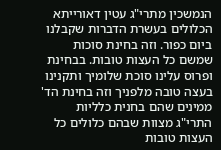הנמשכין מתרי"ג עטין דאורייתא הכלולים בעשרת הדברות שקבלנו ביום כפור. וזה בחינת סוכות שמשם כל העצות טובות. בבחינת ופרוס עלינו סוכת שלומיך ותקנינו בעצה טובה מלפניך וזה בחינת הד' ממינים שהם בחנית כלליות התרי"ג מצוות שבהם כלולים כל העצות טובות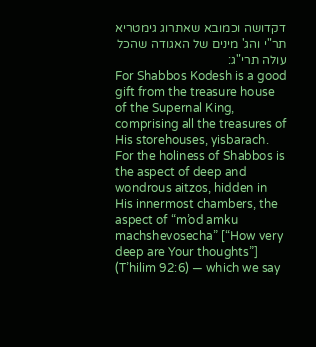דקדושה וכמובא שאתרוג גימטריא תר"י והג' מינים של האגודה שהכל עולה תרי"ג:
For Shabbos Kodesh is a good gift from the treasure house of the Supernal King, comprising all the treasures of His storehouses, yisbarach. For the holiness of Shabbos is the aspect of deep and wondrous aitzos, hidden in His innermost chambers, the aspect of “m’od amku machshevosecha” [“How very deep are Your thoughts”] (T’hilim 92:6) — which we say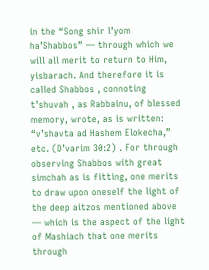in the “Song shir l’yom ha’Shabbos” — through which we will all merit to return to Him, yisbarach. And therefore it is called Shabbos , connoting t’shuvah , as Rabbainu, of blessed memory, wrote, as is written: “v’shavta ad Hashem Elokecha,” etc. (D’varim 30:2) . For through observing Shabbos with great simchah as is fitting, one merits to draw upon oneself the light of the deep aitzos mentioned above — which is the aspect of the light of Mashiach that one merits through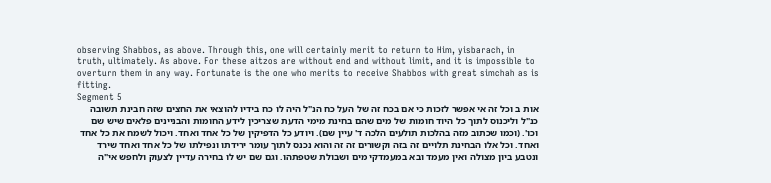observing Shabbos, as above. Through this, one will certainly merit to return to Him, yisbarach, in truth, ultimately. As above. For these aitzos are without end and without limit, and it is impossible to overturn them in any way. Fortunate is the one who merits to receive Shabbos with great simchah as is fitting.
Segment 5
אות ב וכל זה אי אפשר לזכות כי אם בכח זה של העל כח הנ"ל היה לו כח בידיו להוצאי את החצים שזה חבינת תשובה כנ"ל וליכנוס לתוך כל היוד חומות של מים שהם בחינת מימי הדעת שצריכין לידע החומות והבניינים פלאים שיש שם וכו'. (וכמו שכתוב מזה בהלכות תולעים הלכה ד' עיין שם). ויודע כל הדפיקין של כל אחד ואחד. ויכול לשמח את כל אחד ואחד. וכל אלו הבחינת תלויים זה בזה וקשורים זה זה והוא נכנס לתוך עומר ירידתו ונפילתו של כל אחד ואחד שירד ונטבע ביון מצולה ואין מעמד ובא במעמדקי מים ושבולת שטפתהו. וגם שם יש לו בחירה עדיין לצעוק ולחפש אי"ה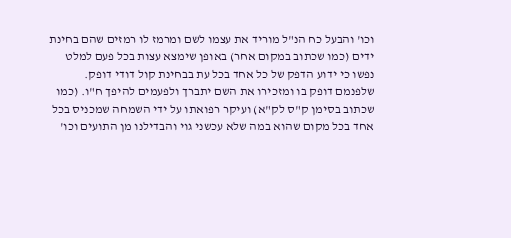וכו' והבעל כח הנ"ל מוריד את עצמו לשם ומרמז לו רמזים שהם בחינת ידים (כמו שכתוב במקום אחר) באופן שימצא עצות בכל פעם למלט נפשו כי ידוע הדפק של כל אחד בכל עת בבחינת קול דודי דופק. שלפנמם דופק בו ומזכירו את השם יתברך ולפעמים להיפך ח"ו. (כמו שכתוב בסימן ק"ס לק"א) ועיקר רפואתו על ידי השמחה שמכניס בכל אחד בכל מקום שהוא במה שלא עכשני גוי והבדילנו מן התועים וכו'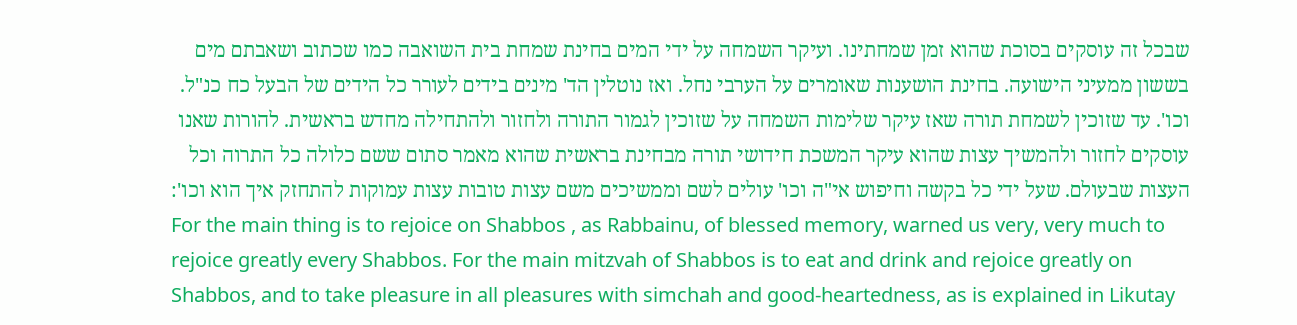שבכל זה עוסקים בסוכת שהוא זמן שמחתינו. ועיקר השמחה על ידי המים בחינת שמחת בית השואבה כמו שכתוב ושאבתם מים בששון ממעיני הישועה. בחינת הושענות שאומרים על הערבי נחל. ואז נוטלין הד' מינים בידים לעורר כל הידים של הבעל כח כנ"ל. וכו'. עד שזוכין לשמחת תורה שאז עיקר שלימות השמחה על שזוכין לגמור התורה ולחזור ולהתחילה מחדש בראשית. להורות שאנו עוסקים לחזור ולהמשיך עצות שהוא עיקר המשכת חידושי תורה מבחינת בראשית שהוא מאמר סתום ששם כלולה כל התרוה וכל העצות שבעולם. שעל ידי כל בקשה וחיפוש אי"ה וכו' עולים לשם וממשיכים משם עצות טובות עצות עמוקות להתחזק איך הוא וכו':
For the main thing is to rejoice on Shabbos , as Rabbainu, of blessed memory, warned us very, very much to rejoice greatly every Shabbos. For the main mitzvah of Shabbos is to eat and drink and rejoice greatly on Shabbos, and to take pleasure in all pleasures with simchah and good-heartedness, as is explained in Likutay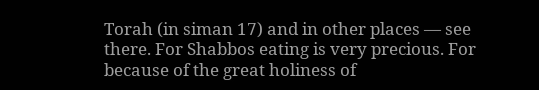Torah (in siman 17) and in other places — see there. For Shabbos eating is very precious. For because of the great holiness of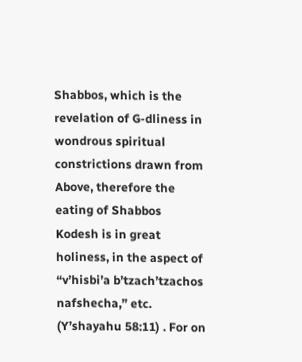Shabbos, which is the revelation of G-dliness in wondrous spiritual constrictions drawn from Above, therefore the eating of Shabbos Kodesh is in great holiness, in the aspect of “v’hisbi’a b’tzach’tzachos nafshecha,” etc. (Y’shayahu 58:11) . For on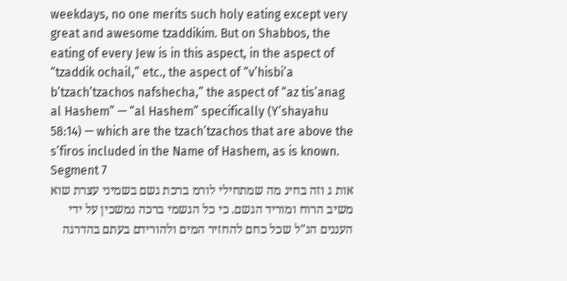weekdays, no one merits such holy eating except very great and awesome tzaddikim. But on Shabbos, the eating of every Jew is in this aspect, in the aspect of “tzaddik ochail,” etc., the aspect of “v’hisbi’a b’tzach’tzachos nafshecha,” the aspect of “az tis’anag al Hashem” — “al Hashem” specifically (Y’shayahu 58:14) — which are the tzach’tzachos that are above the s’firos included in the Name of Hashem, as is known.
Segment 7
אות ג וזה בחינ מה שמתחילי לורמ ברכת גשם בשמיני עצרת שוא משיב הרוח ומוריד הגשם. כי כל הגשמי ברכה נמשכין על ידי העננים הנ"ל שכל כחם להחזיר המים ולהורידם בעתם בהדרגה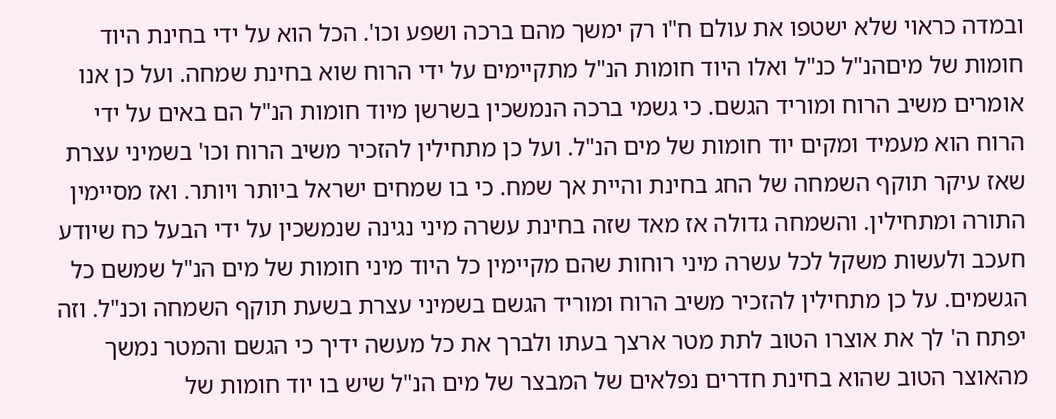ובמדה כראוי שלא ישטפו את עולם ח"ו רק ימשך מהם ברכה ושפע וכו'. הכל הוא על ידי בחינת היוד חומות של מיםהנ"ל כנ"ל ואלו היוד חומות הנ"ל מתקיימים על ידי הרוח שוא בחינת שמחה. ועל כן אנו אומרים משיב הרוח ומוריד הגשם. כי גשמי ברכה הנמשכין בשרשן מיוד חומות הנ"ל הם באים על ידי הרוח הוא מעמיד ומקים יוד חומות של מים הנ"ל. ועל כן מתחילין להזכיר משיב הרוח וכו' בשמיני עצרת שאז עיקר תוקף השמחה של החג בחינת והיית אך שמח. כי בו שמחים ישראל ביותר ויותר. ואז מסיימין התורה ומתחילין. והשמחה גדולה אז מאד שזה בחינת עשרה מיני נגינה שנמשכין על ידי הבעל כח שיודע חעכב ולעשות משקל לכל עשרה מיני רוחות שהם מקיימין כל היוד מיני חומות של מים הנ"ל שמשם כל הגשמים. על כן מתחילין להזכיר משיב הרוח ומוריד הגשם בשמיני עצרת בשעת תוקף השמחה וכנ"ל. וזה יפתח ה' לך את אוצרו הטוב לתת מטר ארצך בעתו ולברך את כל מעשה ידיך כי הגשם והמטר נמשך מהאוצר הטוב שהוא בחינת חדרים נפלאים של המבצר של מים הנ"ל שיש בו יוד חומות של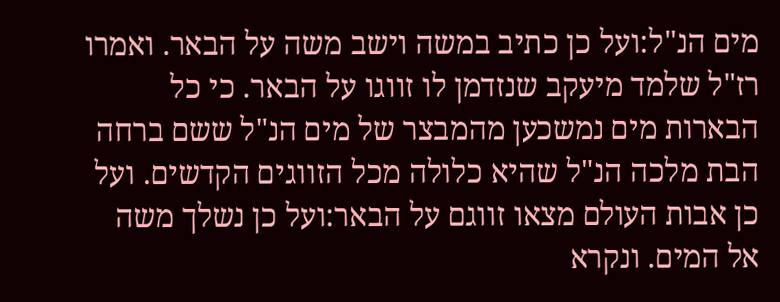מים הנ"ל:ועל כן כתיב במשה וישב משה על הבאר. ואמרו רז"ל שלמד מיעקב שנזדמן לו זווגו על הבאר. כי כל הבארות מים נמשכען מהמבצר של מים הנ"ל ששם ברחה הבת מלכה הנ"ל שהיא כלולה מכל הזווגים הקדשים. ועל כן אבות העולם מצאו זווגם על הבאר:ועל כן נשלך משה אל המים. ונקרא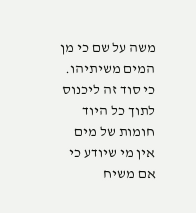משה על שם כי מן המים משיתיהו. כי סוד זה ליכנוס לתוך כל היוד חומות של מים אין מי שיודע כי אם משיח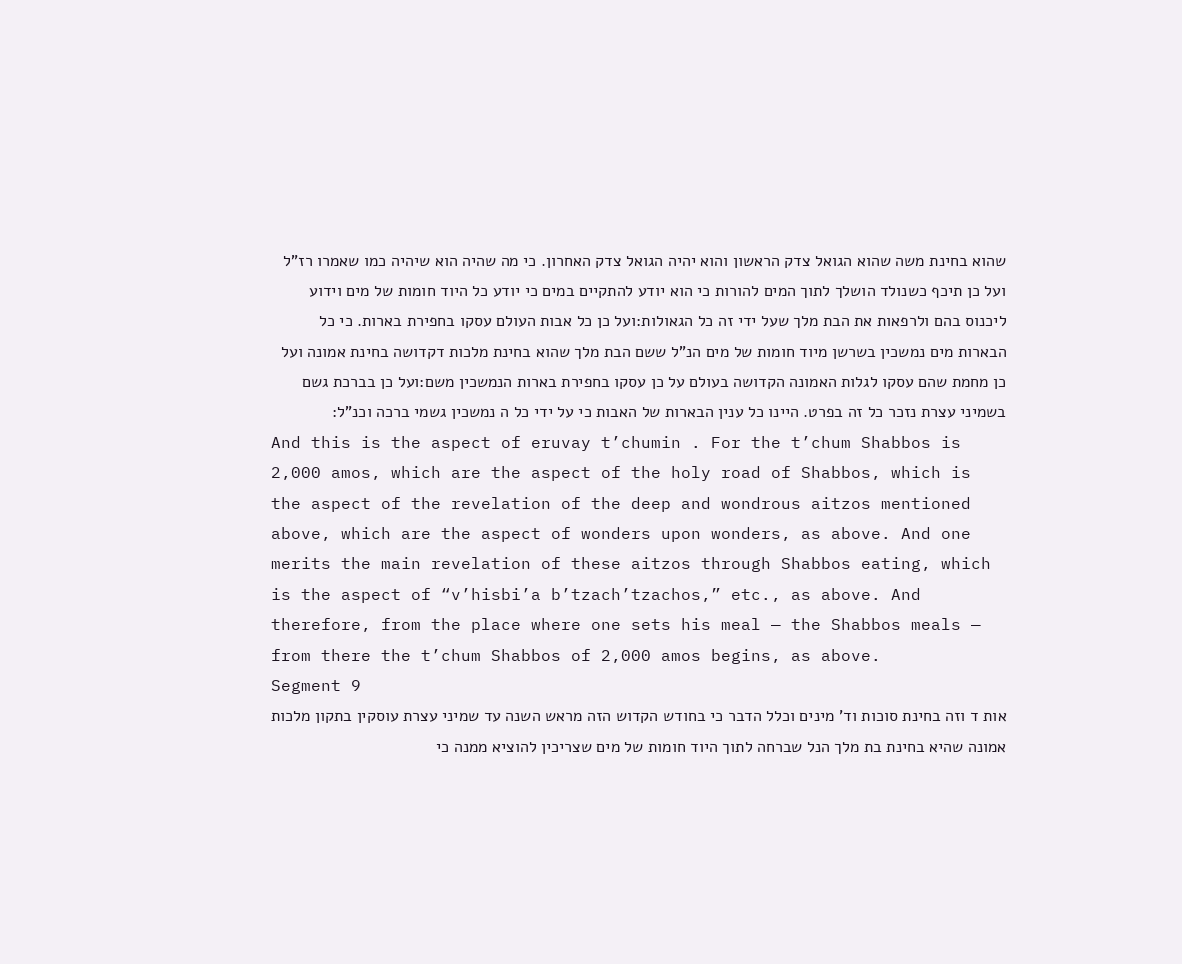שהוא בחינת משה שהוא הגואל צדק הראשון והוא יהיה הגואל צדק האחרון. כי מה שהיה הוא שיהיה כמו שאמרו רז"ל ועל כן תיכף כשנולד הושלך לתוך המים להורות כי הוא יודע להתקיים במים כי יודע כל היוד חומות של מים וידוע ליכנוס בהם ולרפאות את הבת מלך שעל ידי זה כל הגאולות:ועל כן כל אבות העולם עסקו בחפירת בארות. כי כל הבארות מים נמשכין בשרשן מיוד חומות של מים הנ"ל ששם הבת מלך שהוא בחינת מלכות דקדושה בחינת אמונה ועל כן מחמת שהם עסקו לגלות האמונה הקדושה בעולם על כן עסקו בחפירת בארות הנמשכין משם:ועל כן בברכת גשם בשמיני עצרת נזכר כל זה בפרט. היינו כל ענין הבארות של האבות כי על ידי כל ה נמשכין גשמי ברכה וכנ"ל:
And this is the aspect of eruvay t’chumin . For the t’chum Shabbos is 2,000 amos, which are the aspect of the holy road of Shabbos, which is the aspect of the revelation of the deep and wondrous aitzos mentioned above, which are the aspect of wonders upon wonders, as above. And one merits the main revelation of these aitzos through Shabbos eating, which is the aspect of “v’hisbi’a b’tzach’tzachos,” etc., as above. And therefore, from the place where one sets his meal — the Shabbos meals — from there the t’chum Shabbos of 2,000 amos begins, as above.
Segment 9
אות ד וזה בחינת סוכות וד' מינים וכלל הדבר כי בחודש הקדוש הזה מראש השנה עד שמיני עצרת עוסקין בתקון מלכות אמונה שהיא בחינת בת מלך הנל שברחה לתוך היוד חומות של מים שצריכין להוציא ממנה כי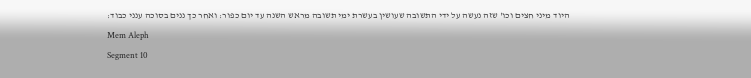היוד מיני חצים וכו' שזה נעשה על ידי התשובה שעושין בעשרת ימי תשובה מראש השנה עד יום כפור: ואחר כך ננים בסוכה ענני כבוד:
Mem Aleph
Segment 10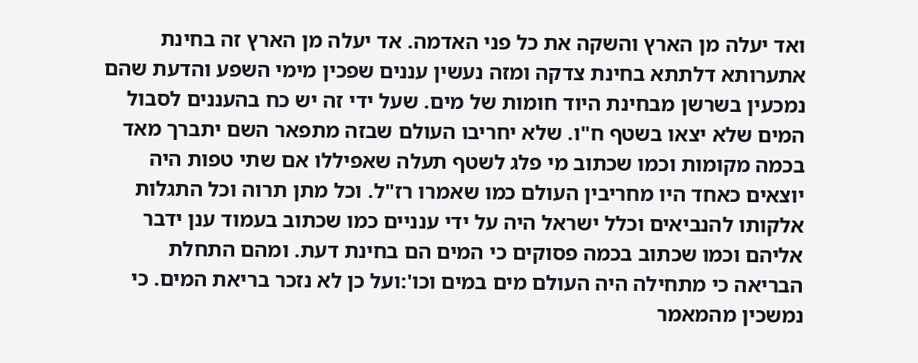ואד יעלה מן הארץ והשקה את כל פני האדמה. אד יעלה מן הארץ זה בחינת אתערותא דלתתא בחינת צדקה ומזה נעשין עננים שפכין מימי השפע והדעת שהם נמכעין בשרשן מבחינת היוד חומות של מים. שעל ידי זה יש כח בהעננים לסבול המים שלא יצאו בשטף ח"ו. שלא יחריבו העולם שבזה מתפאר השם יתברך מאד בכמה מקומות וכמו שכתוב מי פלג לשטף תעלה שאפיללו אם שתי טפות היה יוצאים כאחד היו מחריבין העולם כמו שאמרו רז"ל. וכל מתן תרוה וכל התגלות אלקותו להנביאים וכלל ישראל היה על ידי ענניים כמו שכתוב בעמוד ענן ידבר אליהם וכמו שכתוב בכמה פסוקים כי המים הם בחינת דעת. ומהם התחלת הבריאה כי מתחילה היה העולם מים במים וכו':ועל כן לא נזכר בריאת המים. כי נמשכין מהמאמר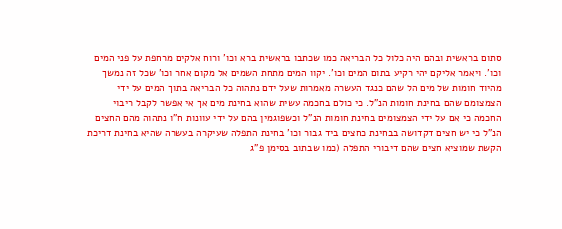סתום בראשית ובהם היה כלול כל הבריאה כמו שכתבו בראשית ברא וכו' ורוח אלקים מרחפת על פני המים וכו'. ויאמר אליקם יהי רקיע בתום המים וכו'. יקוו המים מתחת השמים אל מקום אחר וכו' שכל זה נמשך מהיוד חומות של מים הל שהם כנגד העשרה מאמרות שעל ידם נתהוה כל הבריאה בתוך המים על ידי הצמצומם שהם בחינת חומות הנ"ל. כי כולם בחכמה עשית שהוא בחינת מים אך אי אפשר לקבל ריבוי החכמה כי אם על ידי הצמצומים בחינת חומות הנ"ל וכשפוגמין בהם על ידי עוונות ח"ו נתהוה מהם החצים הנ"ל כי יש חצים דקדושה בבחינת כחצים ביד גבור וכו' בחינת התפלה שעיקרה בעשרה שהיא בחינת דריכת הקשת שמוציא חצים שהם דיבורי התפלה (כמו שבתוב בסימן פ"ג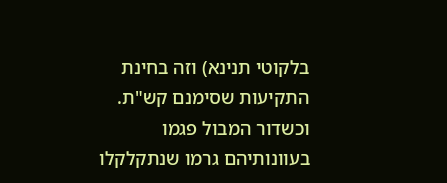בלקוטי תנינא) וזה בחינת התקיעות שסימנם קש"ת. וכשדור המבול פגמו בעוונותיהם גרמו שנתקלקלו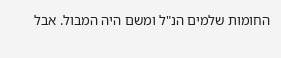החומות שלמים הנ"ל ומשם היה המבול. אבל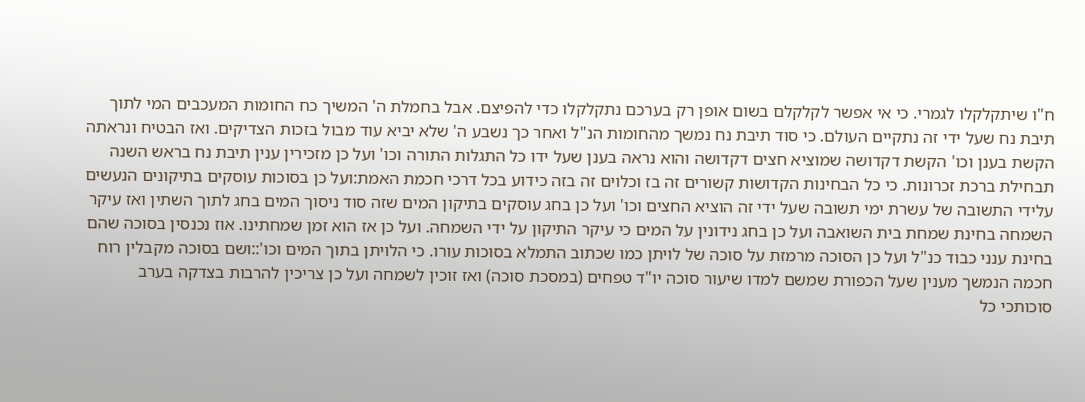ח"ו שיתקלקלו לגמרי. כי אי אפשר לקלקלם בשום אופן רק בערכם נתקלקלו כדי להפיצם. אבל בחמלת ה' המשיך כח החומות המעכבים המי לתוך תיבת נח שעל ידי זה נתקיים העולם. כי סוד תיבת נח נמשך מהחומות הנ"ל ואחר כך נשבע ה' שלא יביא עוד מבול בזכות הצדיקים. ואז הבטיח ונראתה הקשת בענן וכו' הקשת דקדושה שמוציא חצים דקדושה והוא נראה בענן שעל ידו כל התגלות התורה וכו' ועל כן מזכירין ענין תיבת נח בראש השנה תבחילת ברכת זכרונות. כי כל הבחינות הקדושות קשורים זה בז וכלוים זה בזה כידוע בכל דרכי חכמת האמת:ועל כן בסוכות עוסקים בתיקונים הנעשים עלידי התשובה של עשרת ימי תשובה שעל ידי זה הוציא החצים וכו' ועל כן בחג עוסקים בתיקון המים שזה סוד ניסוך המים בחג לתוך השתין ואז עיקר השמחה בחינת שמחת בית השואבה ועל כן בחג נידונין על המים כי עיקר התיקון על ידי השמחה. ועל כן אז הוא זמן שמחתינו. אוז נכנסין בסוכה שהם בחינת ענני כבוד כנ"ל ועל כן הסוכה מרמזת על סוכה של לויתן כמו שכתוב התמלא בסוכות עורו. כי הלויתן בתוך המים וכו'::ושם בסוכה מקבלין רוח חכמה הנמשך מענין שעל הכפורת שמשם למדו שיעור סוכה יו"ד טפחים (במסכת סוכה) ואז זוכין לשמחה ועל כן צריכין להרבות בצדקה בערב סוכותכי כל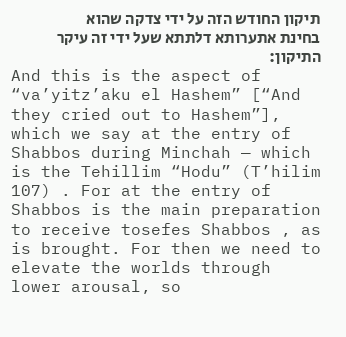תיקון החודש הזה על ידי צדקה שהוא בחינת אתערותא דלתתא שעל ידי זה עיקר התיקון:
And this is the aspect of “va’yitz’aku el Hashem” [“And they cried out to Hashem”], which we say at the entry of Shabbos during Minchah — which is the Tehillim “Hodu” (T’hilim 107) . For at the entry of Shabbos is the main preparation to receive tosefes Shabbos , as is brought. For then we need to elevate the worlds through lower arousal, so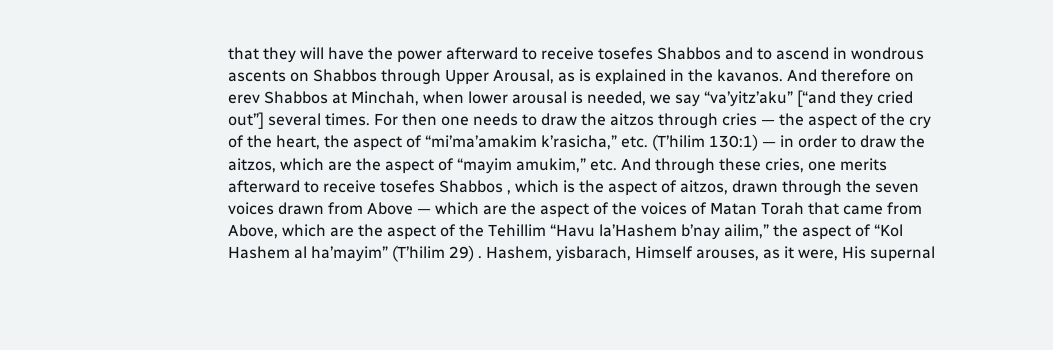that they will have the power afterward to receive tosefes Shabbos and to ascend in wondrous ascents on Shabbos through Upper Arousal, as is explained in the kavanos. And therefore on erev Shabbos at Minchah, when lower arousal is needed, we say “va’yitz’aku” [“and they cried out”] several times. For then one needs to draw the aitzos through cries — the aspect of the cry of the heart, the aspect of “mi’ma’amakim k’rasicha,” etc. (T’hilim 130:1) — in order to draw the aitzos, which are the aspect of “mayim amukim,” etc. And through these cries, one merits afterward to receive tosefes Shabbos , which is the aspect of aitzos, drawn through the seven voices drawn from Above — which are the aspect of the voices of Matan Torah that came from Above, which are the aspect of the Tehillim “Havu la’Hashem b’nay ailim,” the aspect of “Kol Hashem al ha’mayim” (T’hilim 29) . Hashem, yisbarach, Himself arouses, as it were, His supernal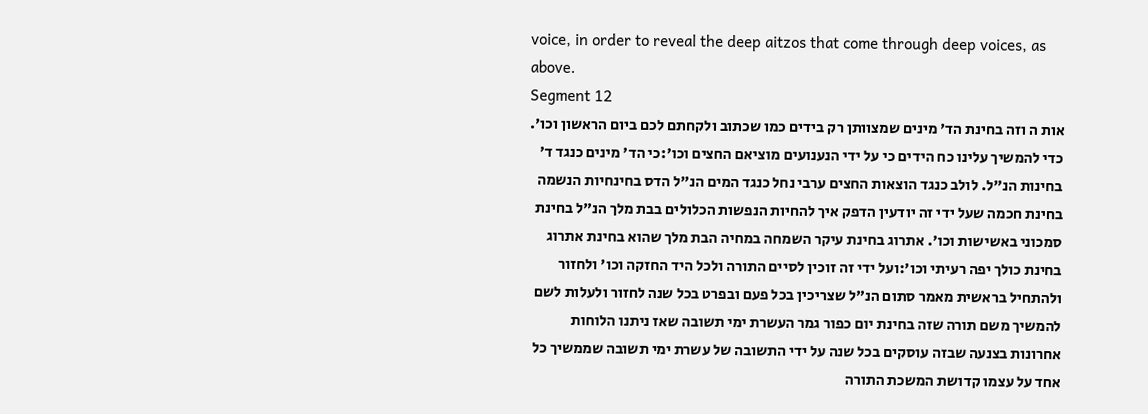voice, in order to reveal the deep aitzos that come through deep voices, as above.
Segment 12
אות ה וזה בחינת הד' מינים שמצוותן רק בידים כמו שכתוב ולקחתם לכם ביום הראשון וכו'. כדי להמשיך עלינו כח הידים כי על ידי הנענועים מוציאם החצים וכו':כי הד' מינים כנגד ד' בחינות הנ"ל. לולב כנגד הוצאות החצים ערבי נחל כנגד המים הנ"ל הדס בחינחיות הנשמה בחינת חכמה שעל ידי זה יודעין הדפק איך להחיות הנפשות הכלולים בבת מלך הנ"ל בחינת סמכוני באשישות וכו'. אתרוג בחינת עיקר השמחה במחיה הבת מלך שהוא בחינת אתרוג בחינת כולך יפה רעיתי וכו':ועל ידי זה זוכין לסיים התורה ולכל היד החזקה וכו' ולחזור ולהתחיל בראשית מאמר סתום הנ"ל שצריכין בכל פעם ובפרט בכל שנה לחזור ולעלות לשם להמשיך משם תורה שזה בחינת יום כפור גמר העשרת ימי תשובה שאז ניתנו הלוחות אחרונות בצנעה שבזה עוסקים בכל שנה על ידי התשובה של עשרת ימי תשובה שממשיך כל אחד על עצמו קדושת המשכת התורה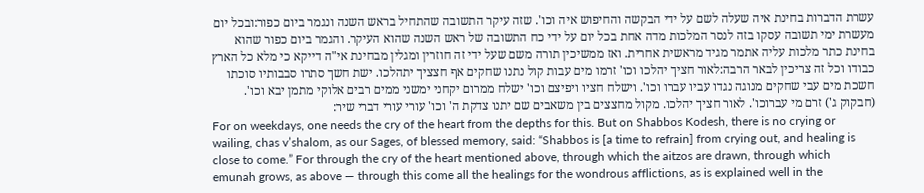עשרת הדברות בחינת איה שעלה לשם על ידי הבקשה והחיפוש איה וכו'. שזה עיקר התשובה שהתחיל בראש השנה ונגמר ביום כפור:ובכל יום מעשרת ימי תשובה עסקו בזה לנסר המלכות מדה אחת בכל יום על ידי כח התשובה של ראש השנה שהוא העיקר. והגמר ביום כפור שהוא בחינת כתר מלכות עליה אתמר מגיד מראשית אחרית. ואז ממשיכין תורה משם שעל ידי זה חוזרין ומגלין מבחינת אי"ה דייקא כי מלא כל הארץ כבודו וכל זה צריכין לבאר הרבה:לאור חציך יהלכו וכו' זרמו מים עבות קול נתנו שחקים אף חצציך יתהלכו. ישת חשך סתרו סבבותיו סוכתו חשכת מים עבי שחקים מנוגה נגדו עביו עברו וכו'. וישלח חציו ויפיצם וכו' ישלח ממרום יקחני ימשני ממים רבים אלוקי מתמן יבא וכו'. (חבקוק ג') זרם מי עברוכו'. לאור חציך יהלכו. מקול מחצצים בין משאבים שם יתנו צדקת ה' וכו' עורי עורי דברי שיר:
For on weekdays, one needs the cry of the heart from the depths for this. But on Shabbos Kodesh, there is no crying or wailing, chas v’shalom, as our Sages, of blessed memory, said: “Shabbos is [a time to refrain] from crying out, and healing is close to come.” For through the cry of the heart mentioned above, through which the aitzos are drawn, through which emunah grows, as above — through this come all the healings for the wondrous afflictions, as is explained well in the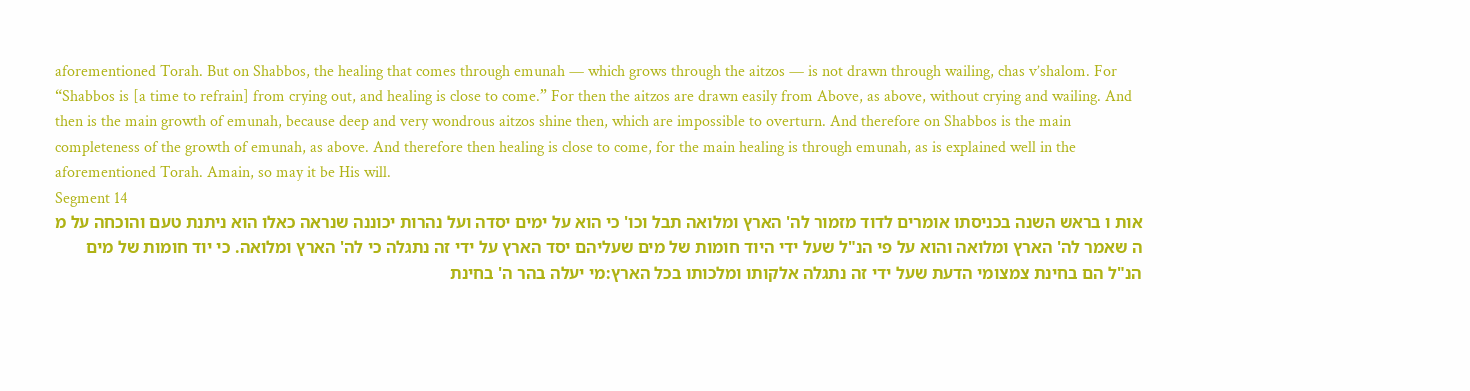aforementioned Torah. But on Shabbos, the healing that comes through emunah — which grows through the aitzos — is not drawn through wailing, chas v’shalom. For “Shabbos is [a time to refrain] from crying out, and healing is close to come.” For then the aitzos are drawn easily from Above, as above, without crying and wailing. And then is the main growth of emunah, because deep and very wondrous aitzos shine then, which are impossible to overturn. And therefore on Shabbos is the main completeness of the growth of emunah, as above. And therefore then healing is close to come, for the main healing is through emunah, as is explained well in the aforementioned Torah. Amain, so may it be His will.
Segment 14
אות ו בראש השנה בכניסתו אומרים לדוד מזמור לה' הארץ ומלואה תבל וכו' כי הוא על ימים יסדה ועל נהרות יכוננה שנראה כאלו הוא ניתנת טעם והוכחה על מ ה שאמר לה' הארץ ומלואה והוא על פי הנ"ל שעל ידי היוד חומות של מים שעליהם יסד הארץ על ידי זה נתגלה כי לה' הארץ ומלואה. כי יוד חומות של מים הנ"ל הם בחינת צמצומי הדעת שעל ידי זה נתגלה אלקותו ומלכותו בכל הארץ:מי יעלה בהר ה' בחינת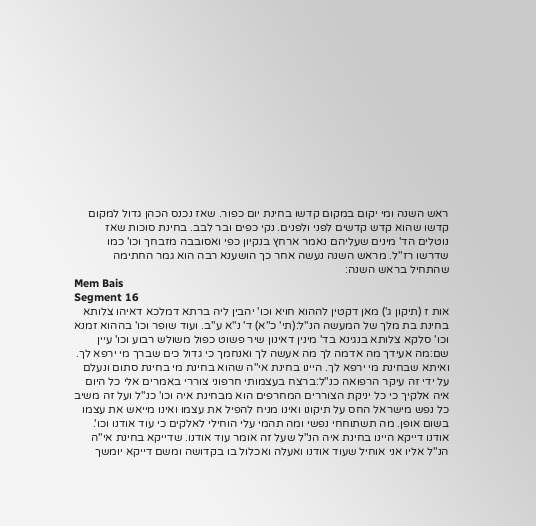ראש השנה ומי יקום במקום קדשו בחינת יום כפור. שאז נכנס הכהן גדול למקום קדשו שהוא קדש קדשים לפני ולפנים. נקי כפים ובר לבב. בחינת סוכות שאז נוטלים הד' מינים שעליהם נאמר ארחץ בנקיון כפי ואסובבה מזבחך וכו' כמו שדרשו רז"ל. מראש השנה נעשה אחר כך הושענא רבה הוא גמר החתימה שהתחיל בראש השנה:
Mem Bais
Segment 16
אות ז (תיקון ג') מאן דקטין לההוא חויא וכו' יהבין ליה ברתא דמלכא דאיהו צלותא בחינת בת מלך של המעשה הנ"ל:(תי' כ"א) ד' נ"א ע"ב. ועוד שופר וכו' בההוא זמנא וכו' סלקא צלותא בנגינא בד' מינין דאינון שיר פשוט כפול משולש רבוע וכו' עיין שם:מה אעידך מה אדמה לך מה אעשה לך ואנחמך כי גדול כים שברך מי ירפא לך. ואיתא שבחינת מי ירפא לך. היינו בחינת אי"ה שהוא בחינת מי בחינת סתום ונעלם על ידי זה עיקר הרפואה כנ"ל:ברצח בעצמותי חרפוני צוררי באמרים אלי כל היום איה אלקיך כי כל יניקת הצוררים המחרפים הוא מבחינת איה וכו' כנ"ל ועל זה משיב כל נפש מישראל החס על תיקונו ואינו מניח להפיל את עצמו ואינו מייאש את עצמו בשום אופן. מה תשתוחחי נפשי ומה תהמי עלי הוחילי לאלקים כי עוד אודנו וכו'. אודנו דייקא היינו בחינת איה הנ"ל שעל זה אומר עוד אודנו. שדייקא בחינת אי"ה הנ"ל אליו אני אוחיל שעוד אודנו ואעלה ואכלול בו בקדושה ומשם דייקא יומשך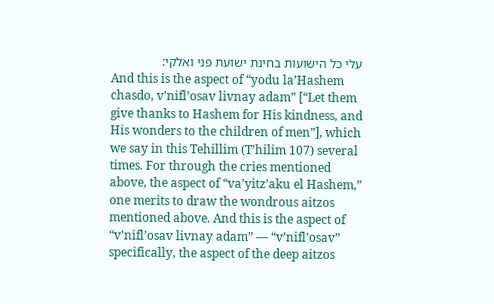עלי כל הישועות בחינת ישועת פני ואלקי:
And this is the aspect of “yodu la’Hashem chasdo, v’nifl’osav livnay adam” [“Let them give thanks to Hashem for His kindness, and His wonders to the children of men”], which we say in this Tehillim (T’hilim 107) several times. For through the cries mentioned above, the aspect of “va’yitz’aku el Hashem,” one merits to draw the wondrous aitzos mentioned above. And this is the aspect of “v’nifl’osav livnay adam” — “v’nifl’osav” specifically, the aspect of the deep aitzos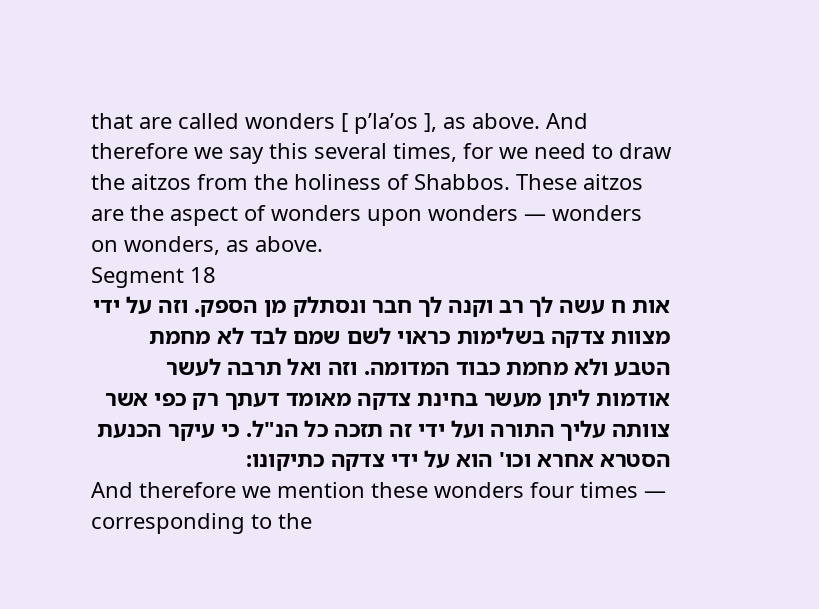that are called wonders [ p’la’os ], as above. And therefore we say this several times, for we need to draw the aitzos from the holiness of Shabbos. These aitzos are the aspect of wonders upon wonders — wonders on wonders, as above.
Segment 18
אות ח עשה לך רב וקנה לך חבר ונסתלק מן הספק. וזה על ידי מצוות צדקה בשלימות כראוי לשם שמם לבד לא מחמת הטבע ולא מחמת כבוד המדומה. וזה ואל תרבה לעשר אודמות ליתן מעשר בחינת צדקה מאומד דעתך רק כפי אשר צוותה עליך התורה ועל ידי זה תזכה כל הנ"ל. כי עיקר הכנעת הסטרא אחרא וכו' הוא על ידי צדקה כתיקונו:
And therefore we mention these wonders four times — corresponding to the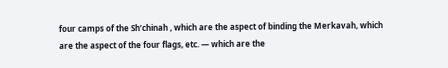four camps of the Sh’chinah , which are the aspect of binding the Merkavah, which are the aspect of the four flags, etc. — which are the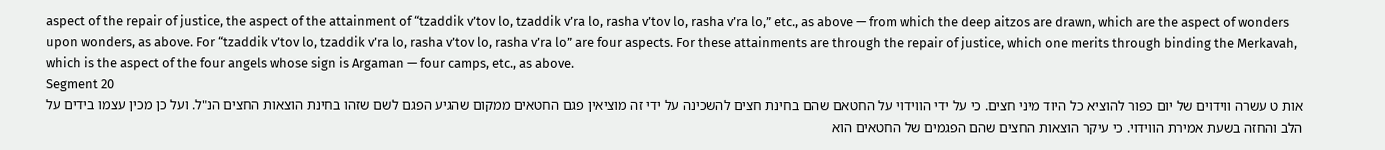aspect of the repair of justice, the aspect of the attainment of “tzaddik v’tov lo, tzaddik v’ra lo, rasha v’tov lo, rasha v’ra lo,” etc., as above — from which the deep aitzos are drawn, which are the aspect of wonders upon wonders, as above. For “tzaddik v’tov lo, tzaddik v’ra lo, rasha v’tov lo, rasha v’ra lo” are four aspects. For these attainments are through the repair of justice, which one merits through binding the Merkavah, which is the aspect of the four angels whose sign is Argaman — four camps, etc., as above.
Segment 20
אות ט עשרה ווידוים של יום כפור להוציא כל היוד מיני חצים. כי על ידי הווידוי על החטאם שהם בחינת חצים להשכינה על ידי זה מוציאין פגם החטאים ממקום שהגיע הפגם לשם שזהו בחינת הוצאות החצים הנ"ל. ועל כן מכין עצמו בידים על הלב והחזה בשעת אמירת הווידוי. כי עיקר הוצאות החצים שהם הפגמים של החטאים הוא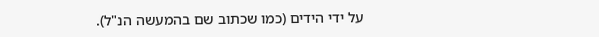על ידי הידים (כמו שכתוב שם בהמעשה הנ"ל).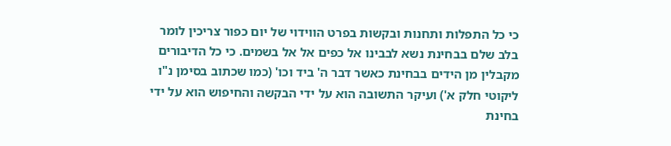כי כל התפלות ותחנות ובקשות בפרט הווידוי של יום כפור צריכין לומר בלב שלם בבחינת נשא לבבינו אל כפים אל אל בשמים. כי כל הדיבורים מקבלין מן הידים בבחינת כאשר דבר ה' ביד וכו' (כמו שכתוב בסימן נ"ו ליקוטי חלק א') ועיקר התשובה הוא על ידי הבקשה והחיפוש הוא על ידי בחינת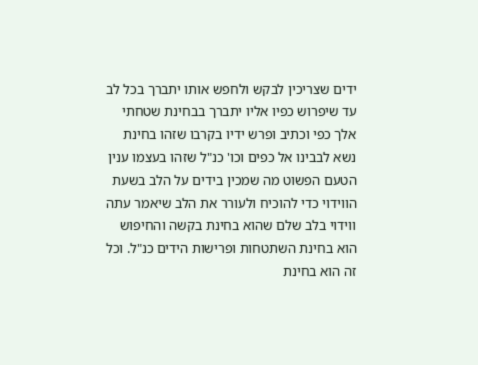ידים שצריכין לבקש ולחפש אותו יתברך בכל לב עד שיפרוש כפיו אליו יתברך בבחינת שטחתי אלך כפי וכתיב ופרש ידיו בקרבו שזהו בחינת נשא לבבינו אל כפים וכו' כנ"ל שזהו בעצמו ענין הטעם הפשוט מה שמכין בידים על הלב בשעת הווידוי כדי להוכיח ולעורר את הלב שיאמר עתה ווידוי בלב שלם שהוא בחינת בקשה והחיפוש הוא בחינת השתטחות ופרישות הידים כנ"ל. וכל זה הוא בחינת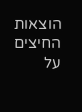הוצאות החיצים על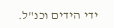ידי הידים וכנ"ל.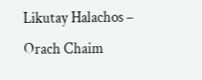Likutay Halachos – Orach Chaim